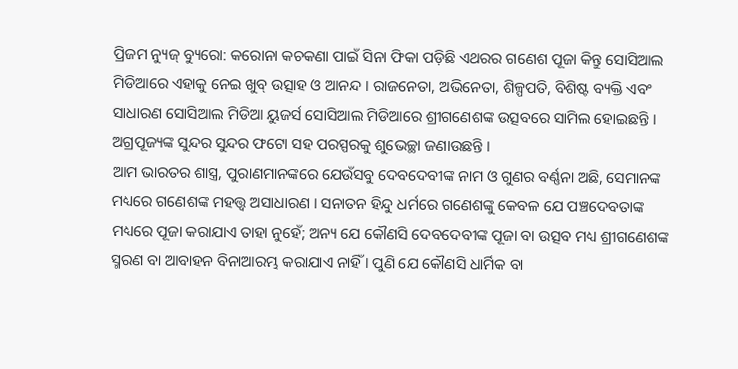ପ୍ରିଜମ ନ୍ୟୁଜ୍ ବ୍ୟୁରୋ: କରୋନା କଚକଣା ପାଇଁ ସିନା ଫିକା ପଡ଼ିଛି ଏଥରର ଗଣେଶ ପୂଜା କିନ୍ତୁ ସୋସିଆଲ ମିଡିଆରେ ଏହାକୁ ନେଇ ଖୁବ୍ ଉତ୍ସାହ ଓ ଆନନ୍ଦ । ରାଜନେତା, ଅଭିନେତା, ଶିଳ୍ପପତି, ବିଶିଷ୍ଟ ବ୍ୟକ୍ତି ଏବଂ ସାଧାରଣ ସୋସିଆଲ ମିଡିଆ ୟୁଜର୍ସ ସୋସିଆଲ ମିଡିଆରେ ଶ୍ରୀଗଣେଶଙ୍କ ଉତ୍ସବରେ ସାମିଲ ହୋଇଛନ୍ତି । ଅଗ୍ରପୂଜ୍ୟଙ୍କ ସୁନ୍ଦର ସୁନ୍ଦର ଫଟୋ ସହ ପରସ୍ପରକୁ ଶୁଭେଚ୍ଛା ଜଣାଉଛନ୍ତି ।
ଆମ ଭାରତର ଶାସ୍ତ୍ର, ପୁରାଣମାନଙ୍କରେ ଯେଉଁସବୁ ଦେବଦେବୀଙ୍କ ନାମ ଓ ଗୁଣର ବର୍ଣ୍ଣନା ଅଛି, ସେମାନଙ୍କ ମଧ୍ୟରେ ଗଣେଶଙ୍କ ମହତ୍ତ୍ୱ ଅସାଧାରଣ । ସନାତନ ହିନ୍ଦୁ ଧର୍ମରେ ଗଣେଶଙ୍କୁ କେବଳ ଯେ ପଞ୍ଚଦେବତାଙ୍କ ମଧ୍ୟରେ ପୂଜା କରାଯାଏ ତାହା ନୁହେଁ; ଅନ୍ୟ ଯେ କୌଣସି ଦେବଦେବୀଙ୍କ ପୂଜା ବା ଉତ୍ସବ ମଧ୍ୟ ଶ୍ରୀଗଣେଶଙ୍କ ସ୍ମରଣ ବା ଆବାହନ ବିନାଆରମ୍ଭ କରାଯାଏ ନାହିଁ । ପୁଣି ଯେ କୌଣସି ଧାର୍ମିକ ବା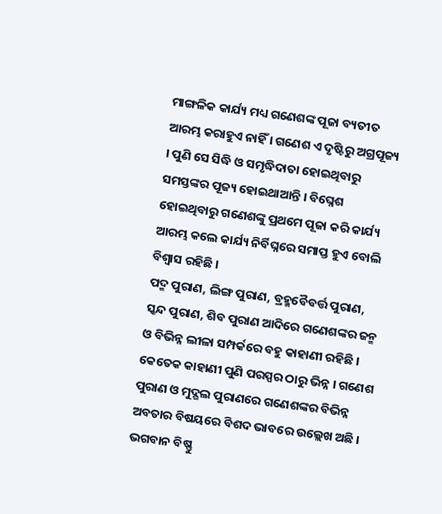ମାଙ୍ଗଳିକ କାର୍ଯ୍ୟ ମଧ୍ୟ ଗଣେଶଙ୍କ ପୂଜା ବ୍ୟତୀତ ଆରମ୍ଭ କରାହୁଏ ନାହିଁ । ଗଣେଶ ଏ ଦୃଷ୍ଟିରୁ ଅଗ୍ରପୂଜ୍ୟ । ପୁଣି ସେ ସିଦ୍ଧି ଓ ସମୃଦ୍ଧିଦାତା ହୋଇଥିବାରୁ ସମସ୍ତଙ୍କର ପୂଜ୍ୟ ହୋଇଥାଆନ୍ତି । ବିଘ୍ନେଶ ହୋଇଥିବାରୁ ଗଣେଶଙ୍କୁ ପ୍ରଥମେ ପୂଜା କରି କାର୍ଯ୍ୟ ଆରମ୍ଭ କଲେ କାର୍ଯ୍ୟ ନିର୍ବିଘ୍ନରେ ସମାପ୍ତ ହୁଏ ବୋଲି ବିଶ୍ୱାସ ରହିଛି ।
ପଦ୍ମ ପୁରାଣ, ଲିଙ୍ଗ ପୁରାଣ, ବ୍ରହ୍ମବୈବର୍ତ୍ତ ପୁରାଣ, ସ୍କନ୍ଦ ପୁରାଣ, ଶିବ ପୁରାଣ ଆଦିରେ ଗଣେଶଙ୍କର ଜନ୍ମ ଓ ବିଭିନ୍ନ ଲୀଳା ସମ୍ପର୍କରେ ବହୁ କାହାଣୀ ରହିଛି । କେତେକ କାହାଣୀ ପୁଣି ପରସ୍ପର ଠାରୁ ଭିନ୍ନ । ଗଣେଶ ପୁରାଣ ଓ ମୁଦ୍ଗଲ ପୁରାଣରେ ଗଣେଶଙ୍କର ବିଭିନ୍ନ ଅବତାର ବିଷୟରେ ବିଶଦ ଭାବରେ ଉଲ୍ଲେଖ ଅଛି । ଭଗବାନ ବିଷ୍ଣୁ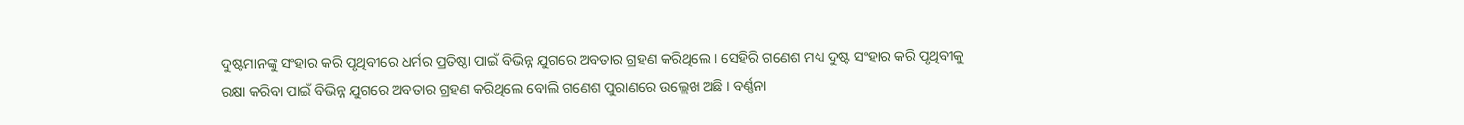ଦୁଷ୍ଟମାନଙ୍କୁ ସଂହାର କରି ପୃଥିବୀରେ ଧର୍ମର ପ୍ରତିଷ୍ଠା ପାଇଁ ବିଭିନ୍ନ ଯୁଗରେ ଅବତାର ଗ୍ରହଣ କରିଥିଲେ । ସେହିରି ଗଣେଶ ମଧ୍ୟ ଦୁଷ୍ଟ ସଂହାର କରି ପୃଥିବୀକୁ ରକ୍ଷା କରିବା ପାଇଁ ବିଭିନ୍ନ ଯୁଗରେ ଅବତାର ଗ୍ରହଣ କରିଥିଲେ ବୋଲି ଗଣେଶ ପୁରାଣରେ ଉଲ୍ଲେଖ ଅଛି । ବର୍ଣ୍ଣନା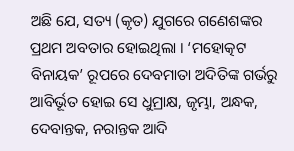ଅଛି ଯେ, ସତ୍ୟ (କୃତ) ଯୁଗରେ ଗଣେଶଙ୍କର ପ୍ରଥମ ଅବତାର ହୋଇଥିଲା । ‘ମହୋତ୍କଟ ବିନାୟକ’ ରୂପରେ ଦେବମାତା ଅଦିତିଙ୍କ ଗର୍ଭରୁ ଆବିର୍ଭୂତ ହୋଇ ସେ ଧୁମ୍ରାକ୍ଷ, ଜୃମ୍ଭା, ଅନ୍ଧକ, ଦେବାନ୍ତକ, ନରାନ୍ତକ ଆଦି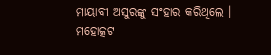ମାୟାବୀ ଅସୁରଙ୍କୁ ସଂହାର କରିଥିଲେ । ମହୋତ୍କଟ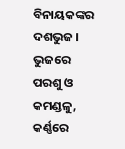ବିନାୟକଙ୍କର ଦଶଭୁଜ । ଭୁଜରେ ପରଶୁ ଓ କମଣ୍ଡଳୁ, କର୍ଣ୍ଣରେ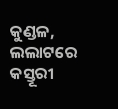କୁଣ୍ଡଳ, ଲଲାଟରେ କସ୍ତୂରୀ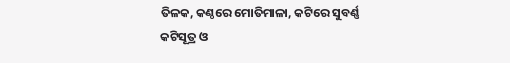ତିଳକ, କଣ୍ଠରେ ମୋତିମାଳା, କଟିରେ ସୁବର୍ଣ୍ଣ କଟିସୂତ୍ର ଓ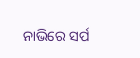ନାଭିରେ ସର୍ପ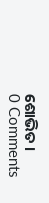ଶୋଭିତ ।
0 Comments